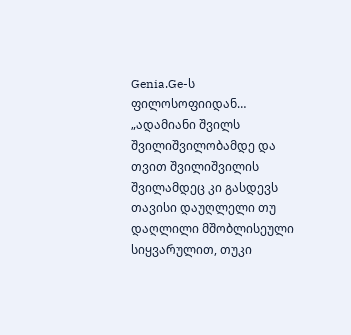Genia.Ge-ს ფილოსოფიიდან…
„ადამიანი შვილს შვილიშვილობამდე და თვით შვილიშვილის შვილამდეც კი გასდევს თავისი დაუღლელი თუ დაღლილი მშობლისეული სიყვარულით, თუკი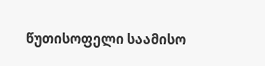წუთისოფელი საამისო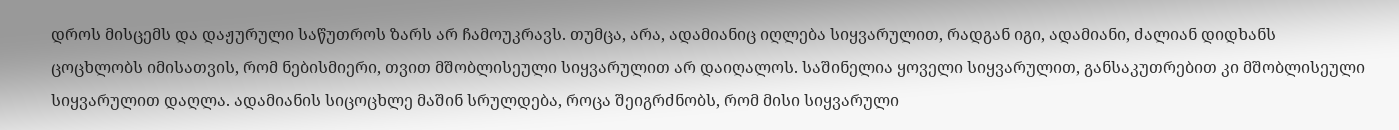დროს მისცემს და დაჟურული საწუთროს ზარს არ ჩამოუკრავს. თუმცა, არა, ადამიანიც იღლება სიყვარულით, რადგან იგი, ადამიანი, ძალიან დიდხანს ცოცხლობს იმისათვის, რომ ნებისმიერი, თვით მშობლისეული სიყვარულით არ დაიღალოს. საშინელია ყოველი სიყვარულით, განსაკუთრებით კი მშობლისეული სიყვარულით დაღლა. ადამიანის სიცოცხლე მაშინ სრულდება, როცა შეიგრძნობს, რომ მისი სიყვარული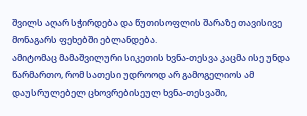შვილს აღარ სჭირდება და წუთისოფლის შარაზე თავისივე მონაგარს ფეხებში ებლანდება.
ამიტომაც მამაშვილური სიკეთის ხვნა-თესვა კაცმა ისე უნდა წარმართო, რომ სათესი უდროოდ არ გამოგელიოს ამ დაუსრულებელ ცხოვრებისეულ ხვნა-თესვაში,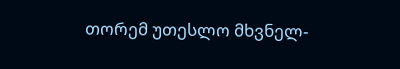თორემ უთესლო მხვნელ-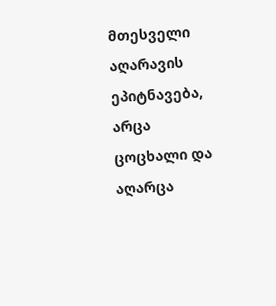მთესველი აღარავის ეპიტნავება, არცა ცოცხალი და აღარცა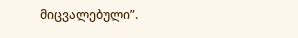მიცვალებული”.